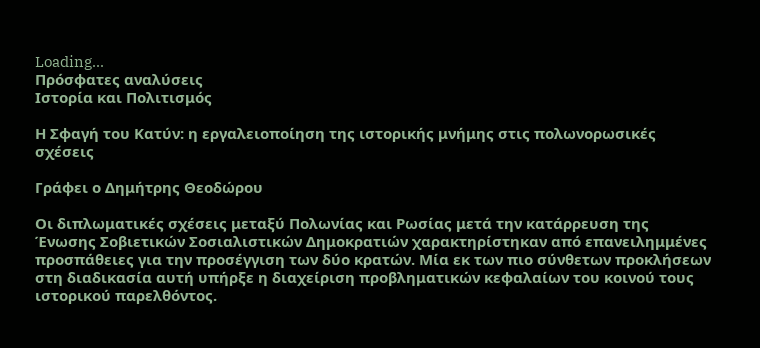Loading...
Πρόσφατες αναλύσεις
Ιστορία και Πολιτισμός

Η Σφαγή του Κατύν: η εργαλειοποίηση της ιστορικής μνήμης στις πολωνορωσικές σχέσεις

Γράφει ο Δημήτρης Θεοδώρου

Οι διπλωματικές σχέσεις μεταξύ Πολωνίας και Ρωσίας μετά την κατάρρευση της Ένωσης Σοβιετικών Σοσιαλιστικών Δημοκρατιών χαρακτηρίστηκαν από επανειλημμένες προσπάθειες για την προσέγγιση των δύο κρατών. Μία εκ των πιο σύνθετων προκλήσεων στη διαδικασία αυτή υπήρξε η διαχείριση προβληματικών κεφαλαίων του κοινού τους ιστορικού παρελθόντος.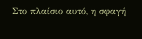Στο πλαίσιο αυτό, η σφαγή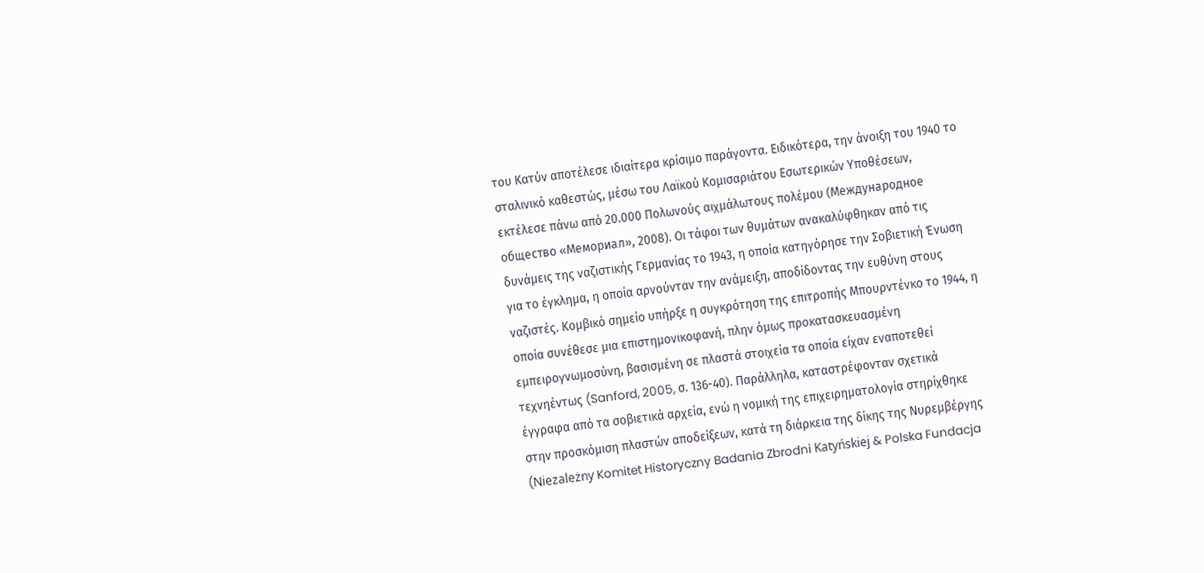του Κατύν αποτέλεσε ιδιαίτερα κρίσιμο παράγοντα. Ειδικότερα, την άνοιξη του 1940 το σταλινικό καθεστώς, μέσω του Λαϊκού Κομισαριάτου Εσωτερικών Υποθέσεων, εκτέλεσε πάνω από 20.000 Πολωνούς αιχμάλωτους πολέμου (Международное общество «Мемориал», 2008). Οι τάφοι των θυμάτων ανακαλύφθηκαν από τις δυνάμεις της ναζιστικής Γερμανίας το 1943, η οποία κατηγόρησε την Σοβιετική Ένωση για το έγκλημα, η οποία αρνούνταν την ανάμειξη, αποδίδοντας την ευθύνη στους ναζιστές. Κομβικό σημείο υπήρξε η συγκρότηση της επιτροπής Μπουρντένκο το 1944, η οποία συνέθεσε μια επιστημονικοφανή, πλην όμως προκατασκευασμένη εμπειρογνωμοσύνη, βασισμένη σε πλαστά στοιχεία τα οποία είχαν εναποτεθεί τεχνηέντως (Sanford, 2005, σ. 136-40). Παράλληλα, καταστρέφονταν σχετικά έγγραφα από τα σοβιετικά αρχεία, ενώ η νομική της επιχειρηματολογία στηρίχθηκε στην προσκόμιση πλαστών αποδείξεων, κατά τη διάρκεια της δίκης της Νυρεμβέργης (Niezależny Komitet Historyczny Badania Zbrodni Katyńskiej & Polska Fundacja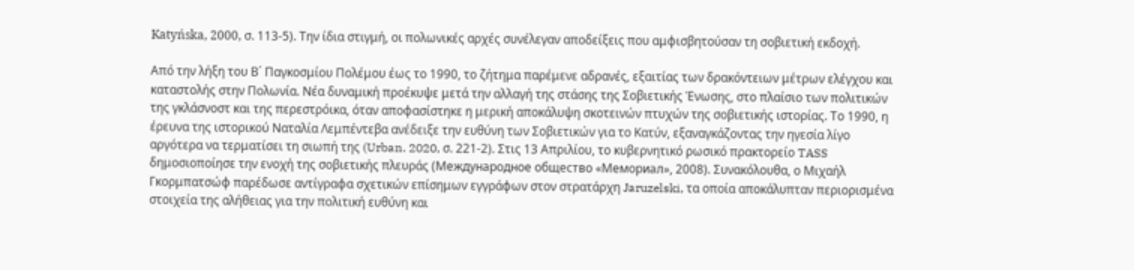Katyńska, 2000, σ. 113-5). Την ίδια στιγμή, οι πολωνικές αρχές συνέλεγαν αποδείξεις που αμφισβητούσαν τη σοβιετική εκδοχή.

Από την λήξη του Β΄ Παγκοσμίου Πολέμου έως το 1990, το ζήτημα παρέμενε αδρανές, εξαιτίας των δρακόντειων μέτρων ελέγχου και καταστολής στην Πολωνία. Νέα δυναμική προέκυψε μετά την αλλαγή της στάσης της Σοβιετικής Ένωσης, στο πλαίσιο των πολιτικών της γκλάσνοστ και της περεστρόικα, όταν αποφασίστηκε η μερική αποκάλυψη σκοτεινών πτυχών της σοβιετικής ιστορίας. Το 1990, η έρευνα της ιστορικού Ναταλία Λεμπέντεβα ανέδειξε την ευθύνη των Σοβιετικών για το Κατύν, εξαναγκάζοντας την ηγεσία λίγο αργότερα να τερματίσει τη σιωπή της (Urban. 2020, σ. 221-2). Στις 13 Απριλίου, το κυβερνητικό ρωσικό πρακτορείο TASS δημοσιοποίησε την ενοχή της σοβιετικής πλευράς (Международное общество «Мемориал», 2008). Συνακόλουθα, ο Μιχαήλ Γκορμπατσώφ παρέδωσε αντίγραφα σχετικών επίσημων εγγράφων στον στρατάρχη Jaruzelski, τα οποία αποκάλυπταν περιορισμένα στοιχεία της αλήθειας για την πολιτική ευθύνη και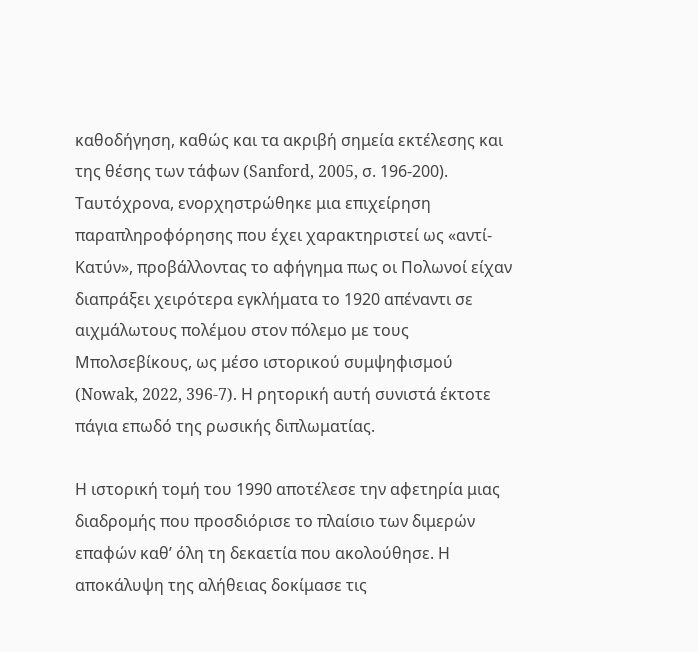καθοδήγηση, καθώς και τα ακριβή σημεία εκτέλεσης και της θέσης των τάφων (Sanford, 2005, σ. 196-200). Ταυτόχρονα, ενορχηστρώθηκε μια επιχείρηση παραπληροφόρησης που έχει χαρακτηριστεί ως «αντί-Κατύν», προβάλλοντας το αφήγημα πως οι Πολωνοί είχαν διαπράξει χειρότερα εγκλήματα το 1920 απέναντι σε αιχμάλωτους πολέμου στον πόλεμο με τους Μπολσεβίκους, ως μέσο ιστορικού συμψηφισμού (Nowak, 2022, 396-7). Η ρητορική αυτή συνιστά έκτοτε πάγια επωδό της ρωσικής διπλωματίας.

Η ιστορική τομή του 1990 αποτέλεσε την αφετηρία μιας διαδρομής που προσδιόρισε το πλαίσιο των διμερών επαφών καθ’ όλη τη δεκαετία που ακολούθησε. Η αποκάλυψη της αλήθειας δοκίμασε τις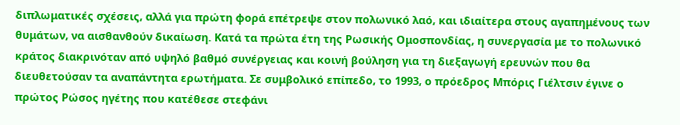διπλωματικές σχέσεις, αλλά για πρώτη φορά επέτρεψε στον πολωνικό λαό, και ιδιαίτερα στους αγαπημένους των θυμάτων, να αισθανθούν δικαίωση. Κατά τα πρώτα έτη της Ρωσικής Ομοσπονδίας, η συνεργασία με το πολωνικό κράτος διακρινόταν από υψηλό βαθμό συνέργειας και κοινή βούληση για τη διεξαγωγή ερευνών που θα διευθετούσαν τα αναπάντητα ερωτήματα. Σε συμβολικό επίπεδο, το 1993, ο πρόεδρος Μπόρις Γιέλτσιν έγινε ο πρώτος Ρώσος ηγέτης που κατέθεσε στεφάνι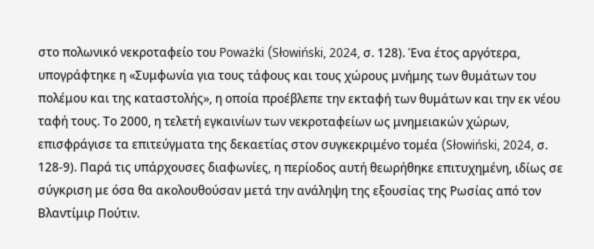στο πολωνικό νεκροταφείο του Poważki (Słowiński, 2024, σ. 128). Ένα έτος αργότερα, υπογράφτηκε η «Συμφωνία για τους τάφους και τους χώρους μνήμης των θυμάτων του πολέμου και της καταστολής», η οποία προέβλεπε την εκταφή των θυμάτων και την εκ νέου ταφή τους. Το 2000, η τελετή εγκαινίων των νεκροταφείων ως μνημειακών χώρων, επισφράγισε τα επιτεύγματα της δεκαετίας στον συγκεκριμένο τομέα (Słowiński, 2024, σ. 128-9). Παρά τις υπάρχουσες διαφωνίες, η περίοδος αυτή θεωρήθηκε επιτυχημένη, ιδίως σε σύγκριση με όσα θα ακολουθούσαν μετά την ανάληψη της εξουσίας της Ρωσίας από τον Βλαντίμιρ Πούτιν.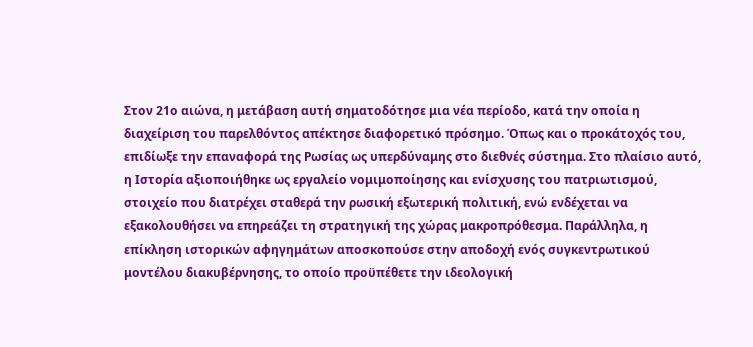Στον 21ο αιώνα, η μετάβαση αυτή σηματοδότησε μια νέα περίοδο, κατά την οποία η διαχείριση του παρελθόντος απέκτησε διαφορετικό πρόσημο. Όπως και ο προκάτοχός του, επιδίωξε την επαναφορά της Ρωσίας ως υπερδύναμης στο διεθνές σύστημα. Στο πλαίσιο αυτό, η Ιστορία αξιοποιήθηκε ως εργαλείο νομιμοποίησης και ενίσχυσης του πατριωτισμού, στοιχείο που διατρέχει σταθερά την ρωσική εξωτερική πολιτική, ενώ ενδέχεται να εξακολουθήσει να επηρεάζει τη στρατηγική της χώρας μακροπρόθεσμα. Παράλληλα, η επίκληση ιστορικών αφηγημάτων αποσκοπούσε στην αποδοχή ενός συγκεντρωτικού μοντέλου διακυβέρνησης, το οποίο προϋπέθετε την ιδεολογική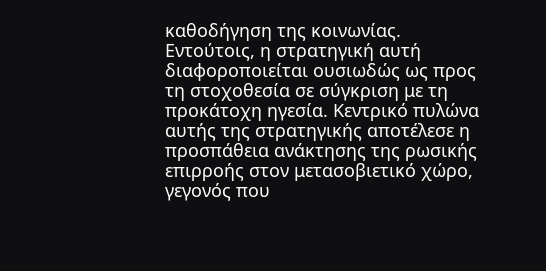καθοδήγηση της κοινωνίας. Εντούτοις, η στρατηγική αυτή διαφοροποιείται ουσιωδώς ως προς τη στοχοθεσία σε σύγκριση με τη προκάτοχη ηγεσία. Κεντρικό πυλώνα αυτής της στρατηγικής αποτέλεσε η προσπάθεια ανάκτησης της ρωσικής επιρροής στον μετασοβιετικό χώρο, γεγονός που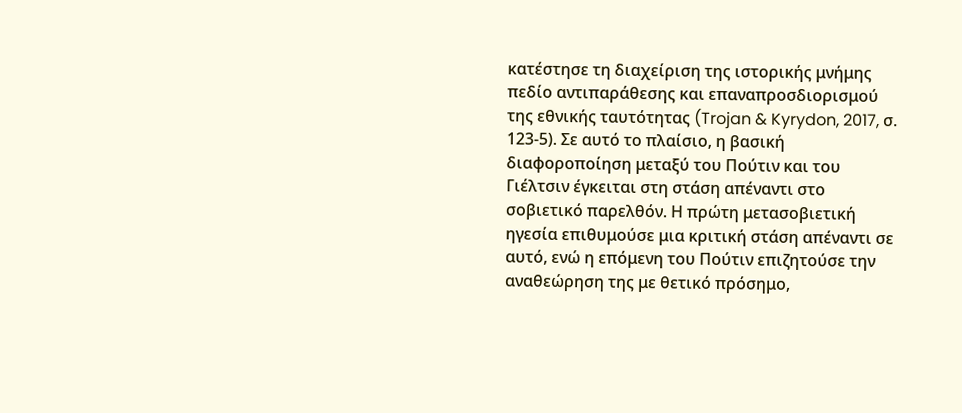κατέστησε τη διαχείριση της ιστορικής μνήμης πεδίο αντιπαράθεσης και επαναπροσδιορισμού της εθνικής ταυτότητας (Trojan & Kyrydon, 2017, σ. 123-5). Σε αυτό το πλαίσιο, η βασική διαφοροποίηση μεταξύ του Πούτιν και του Γιέλτσιν έγκειται στη στάση απέναντι στο σοβιετικό παρελθόν. Η πρώτη μετασοβιετική ηγεσία επιθυμούσε μια κριτική στάση απέναντι σε αυτό, ενώ η επόμενη του Πούτιν επιζητούσε την αναθεώρηση της με θετικό πρόσημο,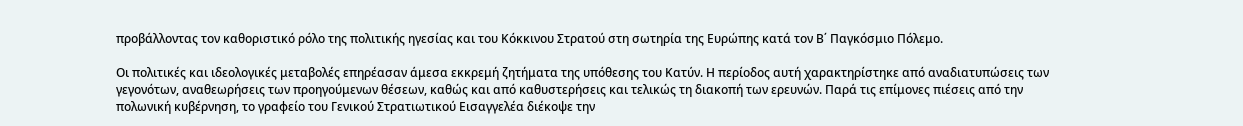προβάλλοντας τον καθοριστικό ρόλο της πολιτικής ηγεσίας και του Κόκκινου Στρατού στη σωτηρία της Ευρώπης κατά τον Β΄ Παγκόσμιο Πόλεμο.

Οι πολιτικές και ιδεολογικές μεταβολές επηρέασαν άμεσα εκκρεμή ζητήματα της υπόθεσης του Κατύν. Η περίοδος αυτή χαρακτηρίστηκε από αναδιατυπώσεις των γεγονότων, αναθεωρήσεις των προηγούμενων θέσεων, καθώς και από καθυστερήσεις και τελικώς τη διακοπή των ερευνών. Παρά τις επίμονες πιέσεις από την πολωνική κυβέρνηση, το γραφείο του Γενικού Στρατιωτικού Εισαγγελέα διέκοψε την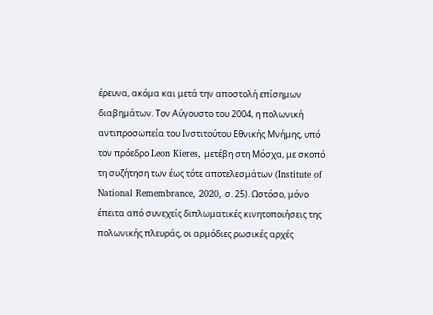έρευνα, ακόμα και μετά την αποστολή επίσημων διαβημάτων. Τον Αύγουστο του 2004, η πολωνική αντιπροσωπεία του Ινστιτούτου Εθνικής Μνήμης, υπό τον πρόεδρο Leon Kieres, μετέβη στη Μόσχα, με σκοπό τη συζήτηση των έως τότε αποτελεσμάτων (Institute of National Remembrance, 2020, σ. 25). Ωστόσο, μόνο έπειτα από συνεχείς διπλωματικές κινητοποιήσεις της πολωνικής πλευράς, οι αρμόδιες ρωσικές αρχές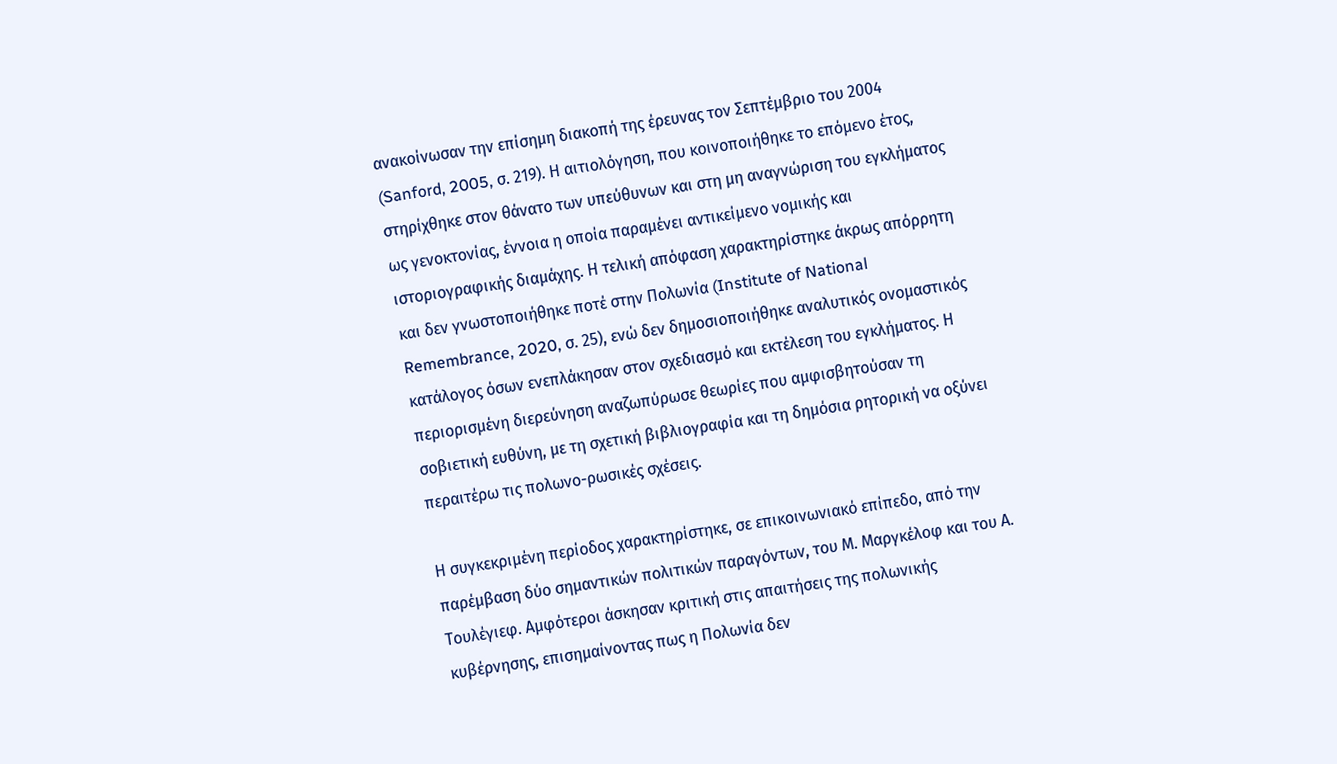ανακοίνωσαν την επίσημη διακοπή της έρευνας τον Σεπτέμβριο του 2004 (Sanford, 2005, σ. 219). Η αιτιολόγηση, που κοινοποιήθηκε το επόμενο έτος, στηρίχθηκε στον θάνατο των υπεύθυνων και στη μη αναγνώριση του εγκλήματος ως γενοκτονίας, έννοια η οποία παραμένει αντικείμενο νομικής και ιστοριογραφικής διαμάχης. Η τελική απόφαση χαρακτηρίστηκε άκρως απόρρητη και δεν γνωστοποιήθηκε ποτέ στην Πολωνία (Institute of National Remembrance, 2020, σ. 25), ενώ δεν δημοσιοποιήθηκε αναλυτικός ονομαστικός κατάλογος όσων ενεπλάκησαν στον σχεδιασμό και εκτέλεση του εγκλήματος. Η περιορισμένη διερεύνηση αναζωπύρωσε θεωρίες που αμφισβητούσαν τη σοβιετική ευθύνη, με τη σχετική βιβλιογραφία και τη δημόσια ρητορική να οξύνει περαιτέρω τις πολωνο-ρωσικές σχέσεις.

Η συγκεκριμένη περίοδος χαρακτηρίστηκε, σε επικοινωνιακό επίπεδο, από την παρέμβαση δύο σημαντικών πολιτικών παραγόντων, του Μ. Μαργκέλοφ και του Α. Τουλέγιεφ. Αμφότεροι άσκησαν κριτική στις απαιτήσεις της πολωνικής κυβέρνησης, επισημαίνοντας πως η Πολωνία δεν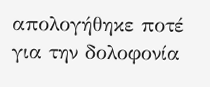απολογήθηκε ποτέ για την δολοφονία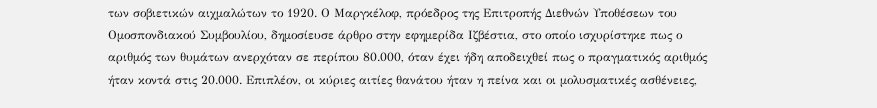των σοβιετικών αιχμαλώτων το 1920. Ο Μαργκέλοφ, πρόεδρος της Επιτροπής Διεθνών Υποθέσεων του Ομοσπονδιακού Συμβουλίου, δημοσίευσε άρθρο στην εφημερίδα Ιζβέστια, στο οποίο ισχυρίστηκε πως ο αριθμός των θυμάτων ανερχόταν σε περίπου 80.000, όταν έχει ήδη αποδειχθεί πως ο πραγματικός αριθμός ήταν κοντά στις 20.000. Επιπλέον, οι κύριες αιτίες θανάτου ήταν η πείνα και οι μολυσματικές ασθένειες,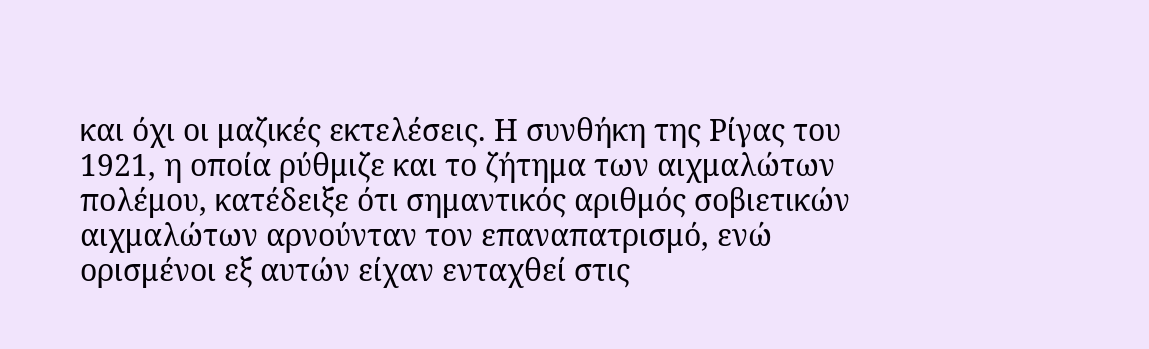και όχι οι μαζικές εκτελέσεις. Η συνθήκη της Ρίγας του 1921, η οποία ρύθμιζε και το ζήτημα των αιχμαλώτων πολέμου, κατέδειξε ότι σημαντικός αριθμός σοβιετικών αιχμαλώτων αρνούνταν τον επαναπατρισμό, ενώ ορισμένοι εξ αυτών είχαν ενταχθεί στις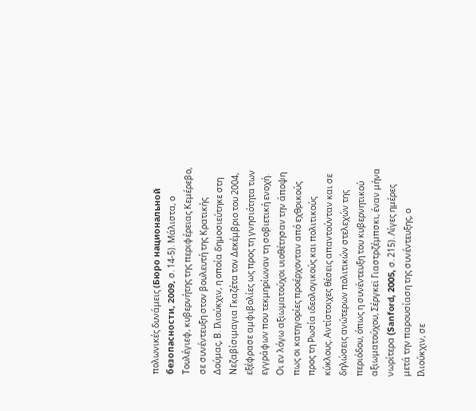πολωνικές δυνάμεις (Бюро национальной безопасности, 2009, σ. 14-5). Μάλιστα, ο Τουλέγιεφ, κυβερνήτης της περιφέρειας Κεμέρεβο, σε συνέντευξη στον βουλευτή της Κρατικής Δούμας, Β. Ιλιούκχιν, η οποία δημοσιεύτηκε στη Νεζαβίσιμαγια Γκαζέτα τον Δεκέμβριο του 2004, εξέφρασε αμφιβολίες ως προς τη γνησιότητα των εγγράφων που τεκμηρίωναν τη σοβιετική ενοχή. Οι εν λόγω αξιωματούχοι υιοθέτησαν την άποψη πως οι κατηγορίες προέρχονταν από εχθρικούς προς τη Ρωσία ιδεολογικούς και πολιτικούς κύκλους. Αντίστοιχες θέσεις απαντούνταν και σε δηλώσεις ανώτερων πολιτικών στελεχών της περιόδου, όπως η συνέντευξη του κυβερνητικού αξιωματούχου, Σέργκεϊ Γιαστρζέμπσκι, έναν μήνα νωρίτερα (Sanford, 2005, σ. 215). Λίγες ημέρες μετά την παρουσίαση της συνέντευξης, ο Ιλιούκχιν, σε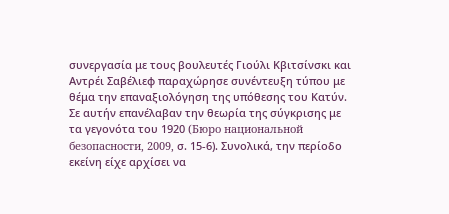συνεργασία με τους βουλευτές Γιούλι Κβιτσίνσκι και Αντρέι Σαβέλιεφ παραχώρησε συνέντευξη τύπου με θέμα την επαναξιολόγηση της υπόθεσης του Κατύν. Σε αυτήν επανέλαβαν την θεωρία της σύγκρισης με τα γεγονότα του 1920 (Бюро национальной безопасности, 2009, σ. 15-6). Συνολικά, την περίοδο εκείνη είχε αρχίσει να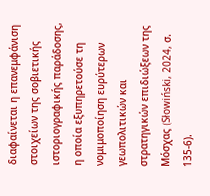διαφαίνεται η επανεμφάνιση στοιχείων της σοβιετικής ιστοριογραφικής παράδοσης, η οποία εξυπηρετούσε τη νομιμοποίηση ευρύτερων γεωπολιτικών και στρατηγικών επιδιώξεων της Μόσχας (Słowiński, 2024, σ. 135-6).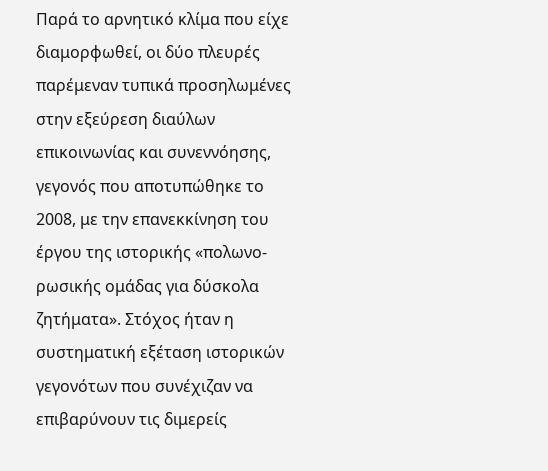Παρά το αρνητικό κλίμα που είχε διαμορφωθεί, οι δύο πλευρές παρέμεναν τυπικά προσηλωμένες στην εξεύρεση διαύλων επικοινωνίας και συνεννόησης, γεγονός που αποτυπώθηκε το 2008, με την επανεκκίνηση του έργου της ιστορικής «πολωνο-ρωσικής ομάδας για δύσκολα ζητήματα». Στόχος ήταν η συστηματική εξέταση ιστορικών γεγονότων που συνέχιζαν να επιβαρύνουν τις διμερείς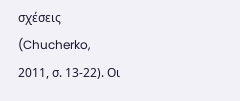σχέσεις (Chucherko, 2011, σ. 13-22). Οι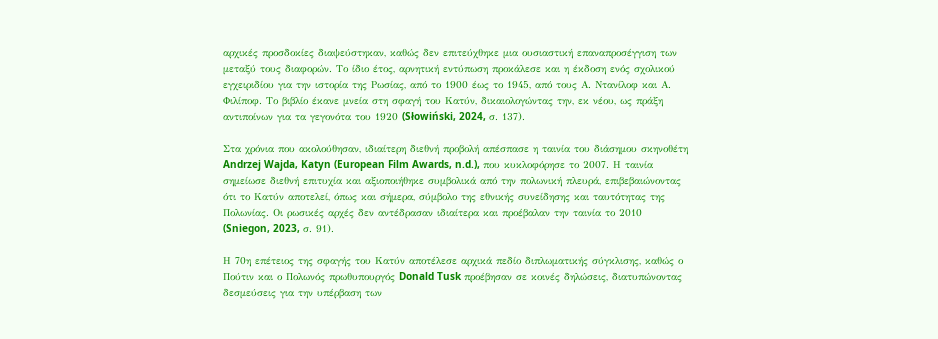αρχικές προσδοκίες διαψεύστηκαν, καθώς δεν επιτεύχθηκε μια ουσιαστική επαναπροσέγγιση των μεταξύ τους διαφορών. Το ίδιο έτος, αρνητική εντύπωση προκάλεσε και η έκδοση ενός σχολικού εγχειριδίου για την ιστορία της Ρωσίας, από το 1900 έως το 1945, από τους Α. Ντανίλοφ και Α. Φιλίποφ. Το βιβλίο έκανε μνεία στη σφαγή του Κατύν, δικαιολογώντας την, εκ νέου, ως πράξη αντιποίνων για τα γεγονότα του 1920 (Słowiński, 2024, σ. 137).

Στα χρόνια που ακολούθησαν, ιδιαίτερη διεθνή προβολή απέσπασε η ταινία του διάσημου σκηνοθέτη Andrzej Wajda, Katyn (European Film Awards, n.d.), που κυκλοφόρησε το 2007. Η ταινία σημείωσε διεθνή επιτυχία και αξιοποιήθηκε συμβολικά από την πολωνική πλευρά, επιβεβαιώνοντας ότι το Κατύν αποτελεί, όπως και σήμερα, σύμβολο της εθνικής συνείδησης και ταυτότητας της Πολωνίας. Οι ρωσικές αρχές δεν αντέδρασαν ιδιαίτερα και προέβαλαν την ταινία το 2010 (Sniegon, 2023, σ. 91).

Η 70η επέτειος της σφαγής του Κατύν αποτέλεσε αρχικά πεδίο διπλωματικής σύγκλισης, καθώς ο Πούτιν και ο Πολωνός πρωθυπουργός Donald Tusk προέβησαν σε κοινές δηλώσεις, διατυπώνοντας δεσμεύσεις για την υπέρβαση των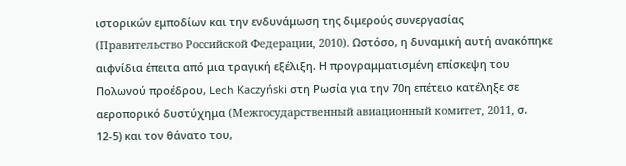ιστορικών εμποδίων και την ενδυνάμωση της διμερούς συνεργασίας (Правительство Российской Федерации, 2010). Ωστόσο, η δυναμική αυτή ανακόπηκε αιφνίδια έπειτα από μια τραγική εξέλιξη. Η προγραμματισμένη επίσκεψη του Πολωνού προέδρου, Lech Kaczyński στη Ρωσία για την 70η επέτειο κατέληξε σε αεροπορικό δυστύχημα (Межгосударственный авиационный комитет, 2011, σ. 12-5) και τον θάνατο του,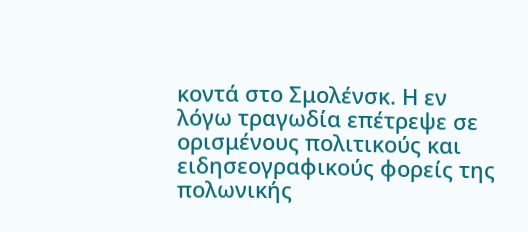κοντά στο Σμολένσκ. Η εν λόγω τραγωδία επέτρεψε σε ορισμένους πολιτικούς και ειδησεογραφικούς φορείς της πολωνικής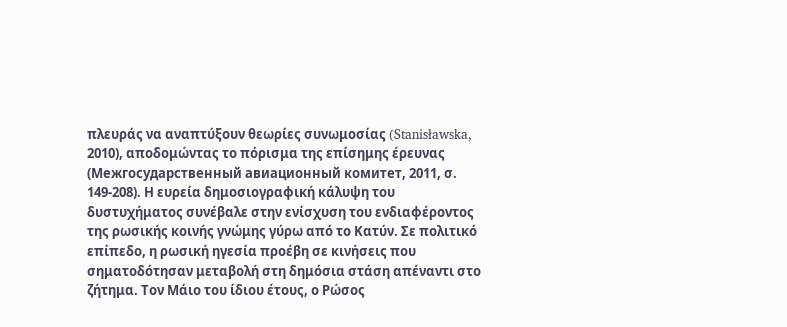πλευράς να αναπτύξουν θεωρίες συνωμοσίας (Stanisławska, 2010), αποδομώντας το πόρισμα της επίσημης έρευνας (Межгосударственный авиационный комитет, 2011, σ. 149-208). Η ευρεία δημοσιογραφική κάλυψη του δυστυχήματος συνέβαλε στην ενίσχυση του ενδιαφέροντος της ρωσικής κοινής γνώμης γύρω από το Κατύν. Σε πολιτικό επίπεδο, η ρωσική ηγεσία προέβη σε κινήσεις που σηματοδότησαν μεταβολή στη δημόσια στάση απέναντι στο ζήτημα. Τον Μάιο του ίδιου έτους, ο Ρώσος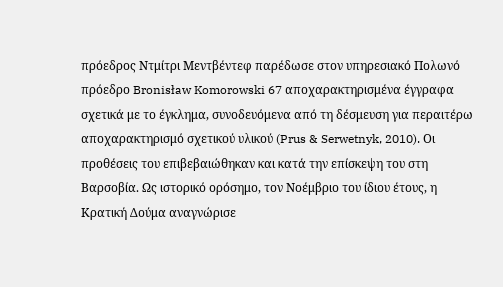πρόεδρος Ντμίτρι Μεντβέντεφ παρέδωσε στον υπηρεσιακό Πολωνό πρόεδρο Bronisław Komorowski 67 αποχαρακτηρισμένα έγγραφα σχετικά με το έγκλημα, συνοδευόμενα από τη δέσμευση για περαιτέρω αποχαρακτηρισμό σχετικού υλικού (Prus & Serwetnyk, 2010). Οι προθέσεις του επιβεβαιώθηκαν και κατά την επίσκεψη του στη Βαρσοβία. Ως ιστορικό ορόσημο, τον Νοέμβριο του ίδιου έτους, η Κρατική Δούμα αναγνώρισε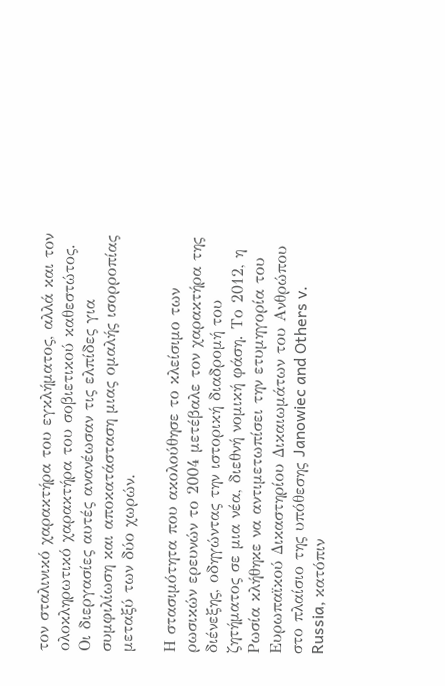τον σταλινικό χαρακτήρα του εγκλήματος, αλλά και τον ολοκληρωτικό χαρακτήρα του σοβιετικού καθεστώτος. Οι διεργασίες αυτές ανανέωσαν τις ελπίδες για συμφιλίωση και αποκατάσταση μιας ομαλής ισορροπίας μεταξύ των δύο χωρών.

Η στασιμότητα που ακολούθησε το κλείσιμο των ρωσικών ερευνών το 2004 μετέβαλε τον χαρακτήρα της διένεξης, οδηγώντας την ιστορική διαδρομή του ζητήματος σε μια νέα, διεθνή νομική φάση. Το 2012, η Ρωσία κλήθηκε να αντιμετωπίσει την ετυμηγορία του Ευρωπαϊκού Δικαστηρίου Δικαιωμάτων του Ανθρώπου στο πλαίσιο της υπόθεσης Janowiec and Others v. Russia, κατόπιν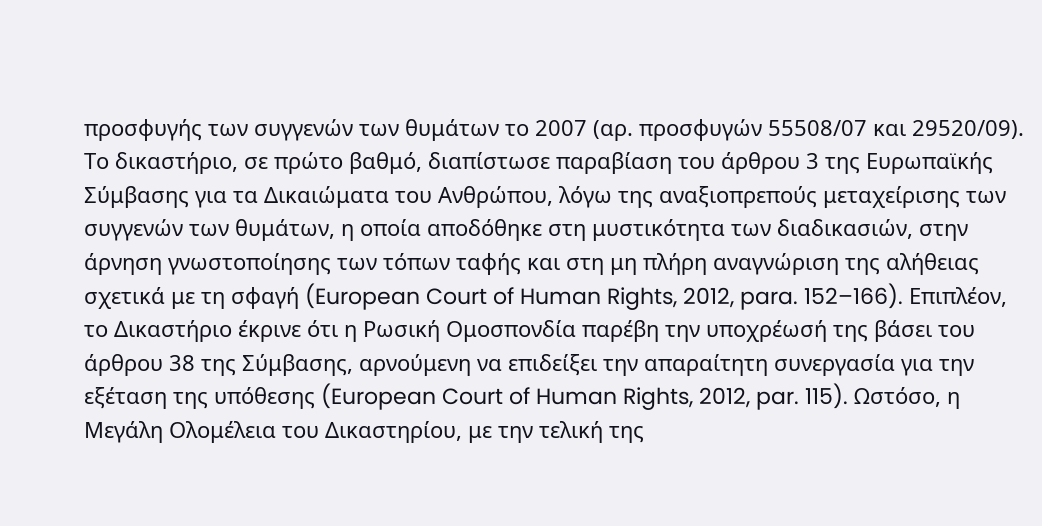προσφυγής των συγγενών των θυμάτων το 2007 (αρ. προσφυγών 55508/07 και 29520/09). Το δικαστήριο, σε πρώτο βαθμό, διαπίστωσε παραβίαση του άρθρου 3 της Ευρωπαϊκής Σύμβασης για τα Δικαιώματα του Ανθρώπου, λόγω της αναξιοπρεπούς μεταχείρισης των συγγενών των θυμάτων, η οποία αποδόθηκε στη μυστικότητα των διαδικασιών, στην άρνηση γνωστοποίησης των τόπων ταφής και στη μη πλήρη αναγνώριση της αλήθειας σχετικά με τη σφαγή (European Court of Human Rights, 2012, para. 152–166). Επιπλέον, το Δικαστήριο έκρινε ότι η Ρωσική Ομοσπονδία παρέβη την υποχρέωσή της βάσει του άρθρου 38 της Σύμβασης, αρνούμενη να επιδείξει την απαραίτητη συνεργασία για την εξέταση της υπόθεσης (European Court of Human Rights, 2012, par. 115). Ωστόσο, η Μεγάλη Ολομέλεια του Δικαστηρίου, με την τελική της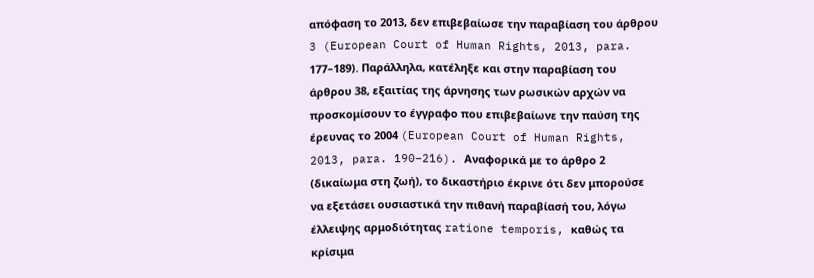απόφαση το 2013, δεν επιβεβαίωσε την παραβίαση του άρθρου 3 (European Court of Human Rights, 2013, para. 177–189). Παράλληλα, κατέληξε και στην παραβίαση του άρθρου 38, εξαιτίας της άρνησης των ρωσικών αρχών να προσκομίσουν το έγγραφο που επιβεβαίωνε την παύση της έρευνας το 2004 (European Court of Human Rights, 2013, para. 190–216). Αναφορικά με το άρθρο 2 (δικαίωμα στη ζωή), το δικαστήριο έκρινε ότι δεν μπορούσε να εξετάσει ουσιαστικά την πιθανή παραβίασή του, λόγω έλλειψης αρμοδιότητας ratione temporis, καθώς τα κρίσιμα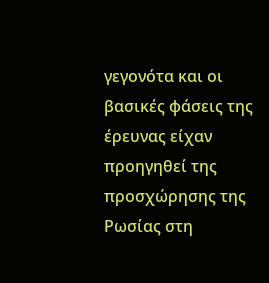γεγονότα και οι βασικές φάσεις της έρευνας είχαν προηγηθεί της προσχώρησης της Ρωσίας στη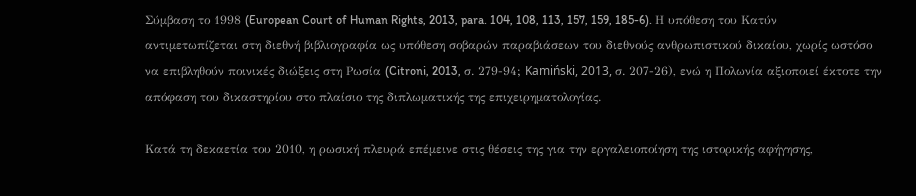Σύμβαση το 1998 (European Court of Human Rights, 2013, para. 104, 108, 113, 157, 159, 185-6). Η υπόθεση του Κατύν αντιμετωπίζεται στη διεθνή βιβλιογραφία ως υπόθεση σοβαρών παραβιάσεων του διεθνούς ανθρωπιστικού δικαίου, χωρίς ωστόσο να επιβληθούν ποινικές διώξεις στη Ρωσία (Citroni, 2013, σ. 279-94; Kamiński, 2013, σ. 207-26), ενώ η Πολωνία αξιοποιεί έκτοτε την απόφαση του δικαστηρίου στο πλαίσιο της διπλωματικής της επιχειρηματολογίας.

Κατά τη δεκαετία του 2010, η ρωσική πλευρά επέμεινε στις θέσεις της για την εργαλειοποίηση της ιστορικής αφήγησης,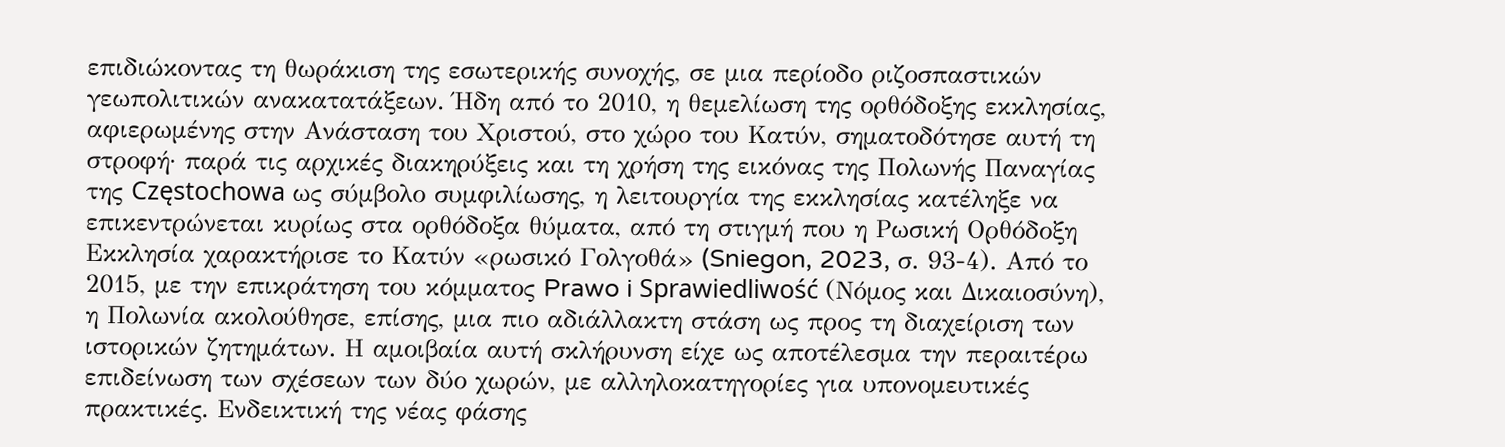επιδιώκοντας τη θωράκιση της εσωτερικής συνοχής, σε μια περίοδο ριζοσπαστικών γεωπολιτικών ανακατατάξεων. Ήδη από το 2010, η θεμελίωση της ορθόδοξης εκκλησίας, αφιερωμένης στην Ανάσταση του Χριστού, στο χώρο του Κατύν, σηματοδότησε αυτή τη στροφή· παρά τις αρχικές διακηρύξεις και τη χρήση της εικόνας της Πολωνής Παναγίας της Częstochowa ως σύμβολο συμφιλίωσης, η λειτουργία της εκκλησίας κατέληξε να επικεντρώνεται κυρίως στα ορθόδοξα θύματα, από τη στιγμή που η Ρωσική Ορθόδοξη Εκκλησία χαρακτήρισε το Κατύν «ρωσικό Γολγοθά» (Sniegon, 2023, σ. 93-4). Από το 2015, με την επικράτηση του κόμματος Prawo i Sprawiedliwość (Νόμος και Δικαιοσύνη), η Πολωνία ακολούθησε, επίσης, μια πιο αδιάλλακτη στάση ως προς τη διαχείριση των ιστορικών ζητημάτων. Η αμοιβαία αυτή σκλήρυνση είχε ως αποτέλεσμα την περαιτέρω επιδείνωση των σχέσεων των δύο χωρών, με αλληλοκατηγορίες για υπονομευτικές πρακτικές. Ενδεικτική της νέας φάσης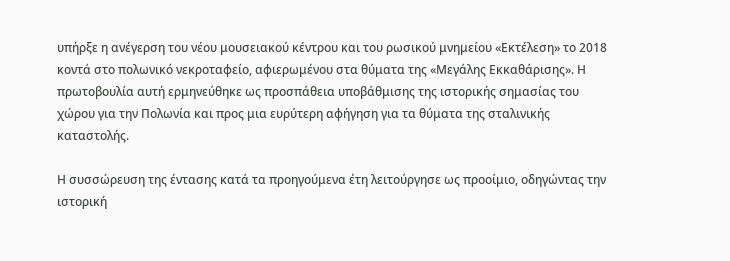υπήρξε η ανέγερση του νέου μουσειακού κέντρου και του ρωσικού μνημείου «Εκτέλεση» το 2018 κοντά στο πολωνικό νεκροταφείο, αφιερωμένου στα θύματα της «Μεγάλης Εκκαθάρισης». Η πρωτοβουλία αυτή ερμηνεύθηκε ως προσπάθεια υποβάθμισης της ιστορικής σημασίας του χώρου για την Πολωνία και προς μια ευρύτερη αφήγηση για τα θύματα της σταλινικής καταστολής.

Η συσσώρευση της έντασης κατά τα προηγούμενα έτη λειτούργησε ως προοίμιο, οδηγώντας την ιστορική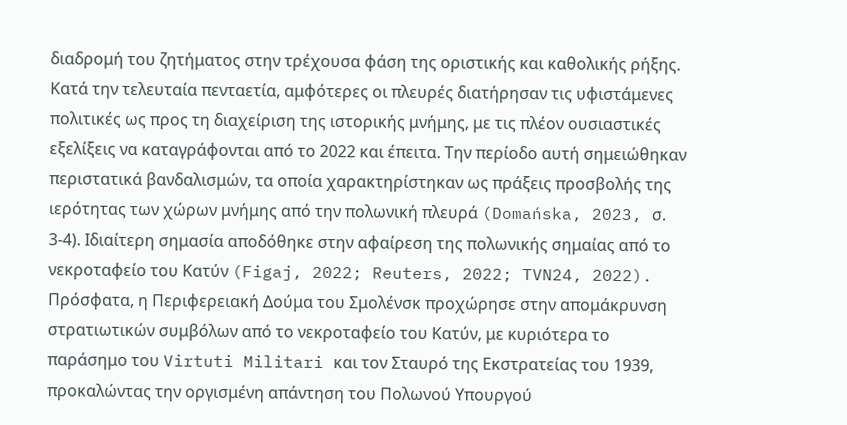διαδρομή του ζητήματος στην τρέχουσα φάση της οριστικής και καθολικής ρήξης. Κατά την τελευταία πενταετία, αμφότερες οι πλευρές διατήρησαν τις υφιστάμενες πολιτικές ως προς τη διαχείριση της ιστορικής μνήμης, με τις πλέον ουσιαστικές εξελίξεις να καταγράφονται από το 2022 και έπειτα. Την περίοδο αυτή σημειώθηκαν περιστατικά βανδαλισμών, τα οποία χαρακτηρίστηκαν ως πράξεις προσβολής της ιερότητας των χώρων μνήμης από την πολωνική πλευρά (Domańska, 2023, σ. 3-4). Ιδιαίτερη σημασία αποδόθηκε στην αφαίρεση της πολωνικής σημαίας από το νεκροταφείο του Κατύν (Figaj, 2022; Reuters, 2022; TVN24, 2022). Πρόσφατα, η Περιφερειακή Δούμα του Σμολένσκ προχώρησε στην απομάκρυνση στρατιωτικών συμβόλων από το νεκροταφείο του Κατύν, με κυριότερα το παράσημο του Virtuti Militari και τον Σταυρό της Εκστρατείας του 1939, προκαλώντας την οργισμένη απάντηση του Πολωνού Υπουργού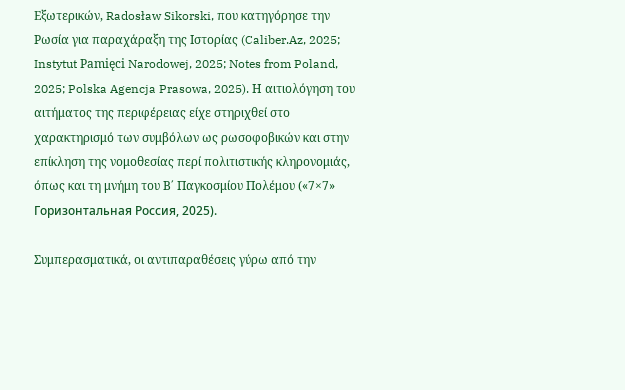Εξωτερικών, Radosław Sikorski, που κατηγόρησε την Ρωσία για παραχάραξη της Ιστορίας (Caliber.Az, 2025; Instytut Pamięci Narodowej, 2025; Notes from Poland, 2025; Polska Agencja Prasowa, 2025). Η αιτιολόγηση του αιτήματος της περιφέρειας είχε στηριχθεί στο χαρακτηρισμό των συμβόλων ως ρωσοφοβικών και στην επίκληση της νομοθεσίας περί πολιτιστικής κληρονομιάς, όπως και τη μνήμη του Β΄ Παγκοσμίου Πολέμου («7×7» Горизонтальная Россия, 2025).

Συμπερασματικά, οι αντιπαραθέσεις γύρω από την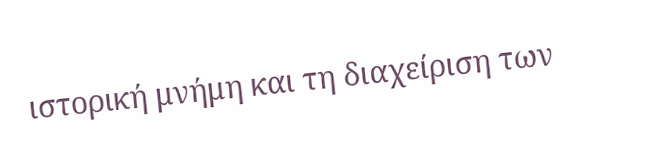ιστορική μνήμη και τη διαχείριση των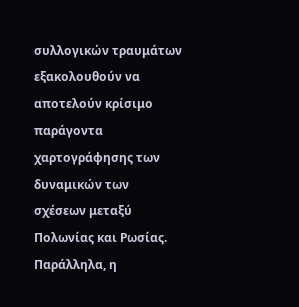συλλογικών τραυμάτων εξακολουθούν να αποτελούν κρίσιμο παράγοντα χαρτογράφησης των δυναμικών των σχέσεων μεταξύ Πολωνίας και Ρωσίας. Παράλληλα, η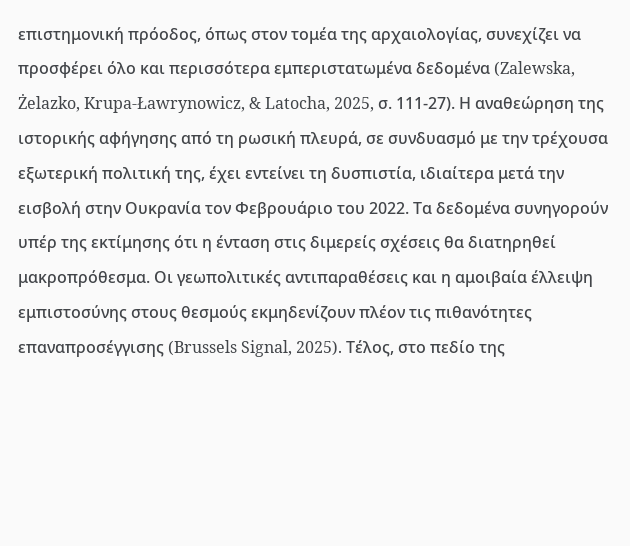επιστημονική πρόοδος, όπως στον τομέα της αρχαιολογίας, συνεχίζει να προσφέρει όλο και περισσότερα εμπεριστατωμένα δεδομένα (Zalewska, Żelazko, Krupa-Ławrynowicz, & Latocha, 2025, σ. 111-27). Η αναθεώρηση της ιστορικής αφήγησης από τη ρωσική πλευρά, σε συνδυασμό με την τρέχουσα εξωτερική πολιτική της, έχει εντείνει τη δυσπιστία, ιδιαίτερα μετά την εισβολή στην Ουκρανία τον Φεβρουάριο του 2022. Τα δεδομένα συνηγορούν υπέρ της εκτίμησης ότι η ένταση στις διμερείς σχέσεις θα διατηρηθεί μακροπρόθεσμα. Οι γεωπολιτικές αντιπαραθέσεις και η αμοιβαία έλλειψη εμπιστοσύνης στους θεσμούς εκμηδενίζουν πλέον τις πιθανότητες επαναπροσέγγισης (Brussels Signal, 2025). Τέλος, στο πεδίο της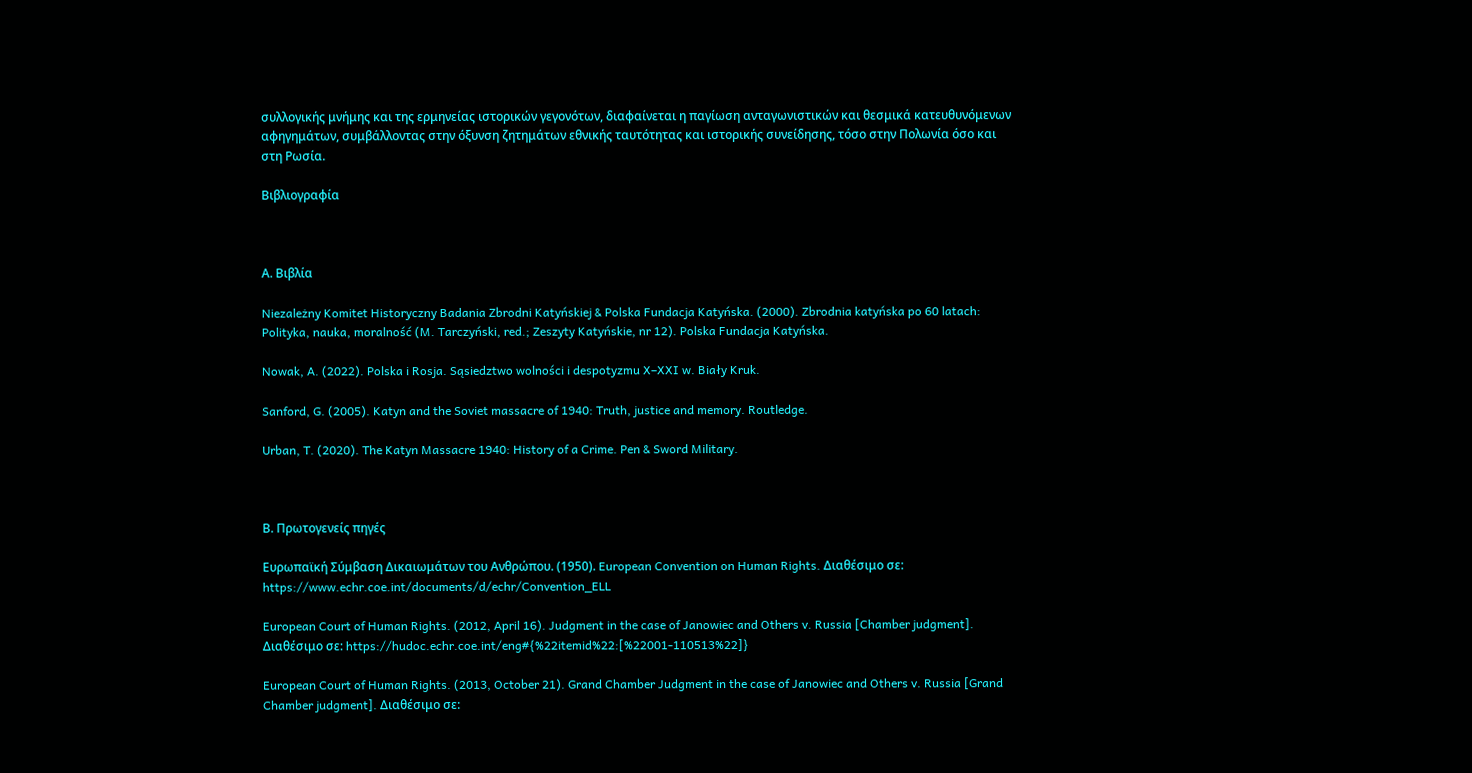συλλογικής μνήμης και της ερμηνείας ιστορικών γεγονότων, διαφαίνεται η παγίωση ανταγωνιστικών και θεσμικά κατευθυνόμενων αφηγημάτων, συμβάλλοντας στην όξυνση ζητημάτων εθνικής ταυτότητας και ιστορικής συνείδησης, τόσο στην Πολωνία όσο και στη Ρωσία.

Βιβλιογραφία



Α. Βιβλία

Niezależny Komitet Historyczny Badania Zbrodni Katyńskiej & Polska Fundacja Katyńska. (2000). Zbrodnia katyńska po 60 latach: Polityka, nauka, moralność (M. Tarczyński, red.; Zeszyty Katyńskie, nr 12). Polska Fundacja Katyńska.

Nowak, A. (2022). Polska i Rosja. Sąsiedztwo wolności i despotyzmu X–XXI w. Biały Kruk.

Sanford, G. (2005). Katyn and the Soviet massacre of 1940: Truth, justice and memory. Routledge.

Urban, T. (2020). The Katyn Massacre 1940: History of a Crime. Pen & Sword Military.



Β. Πρωτογενείς πηγές

Ευρωπαϊκή Σύμβαση Δικαιωμάτων του Ανθρώπου. (1950). European Convention on Human Rights. Διαθέσιμο σε: https://www.echr.coe.int/documents/d/echr/Convention_ELL

European Court of Human Rights. (2012, April 16). Judgment in the case of Janowiec and Others v. Russia [Chamber judgment]. Διαθέσιμο σε: https://hudoc.echr.coe.int/eng#{%22itemid%22:[%22001-110513%22]}

European Court of Human Rights. (2013, October 21). Grand Chamber Judgment in the case of Janowiec and Others v. Russia [Grand Chamber judgment]. Διαθέσιμο σε: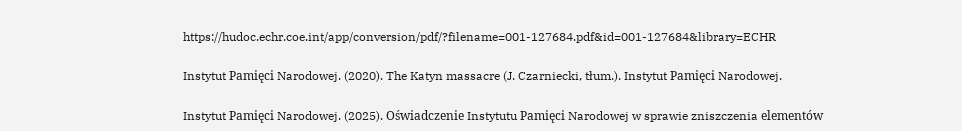https://hudoc.echr.coe.int/app/conversion/pdf/?filename=001-127684.pdf&id=001-127684&library=ECHR

Instytut Pamięci Narodowej. (2020). The Katyn massacre (J. Czarniecki, tłum.). Instytut Pamięci Narodowej.

Instytut Pamięci Narodowej. (2025). Oświadczenie Instytutu Pamięci Narodowej w sprawie zniszczenia elementów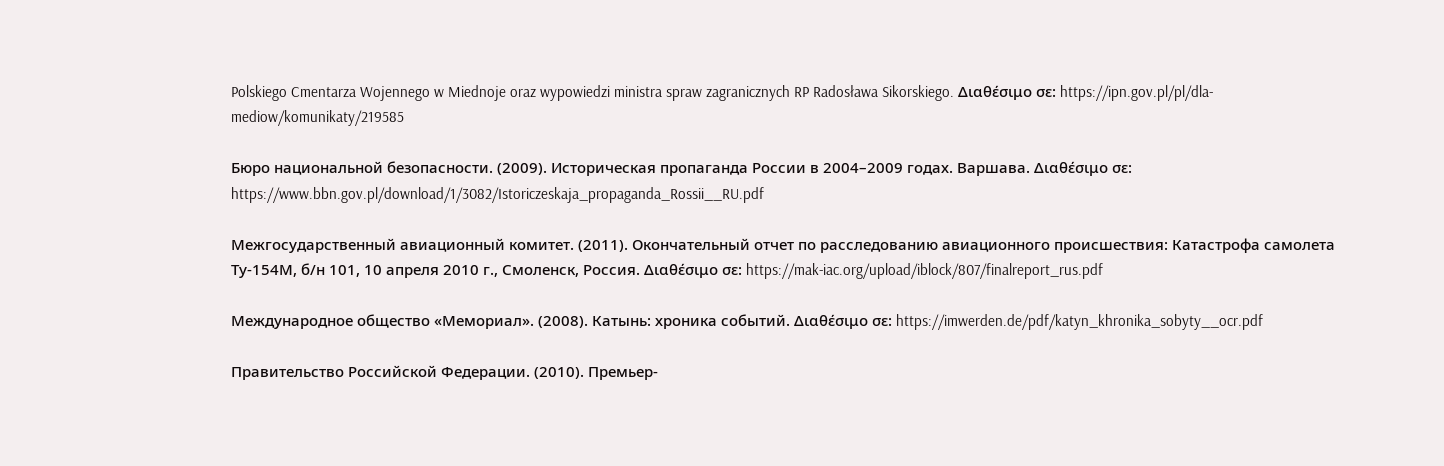Polskiego Cmentarza Wojennego w Miednoje oraz wypowiedzi ministra spraw zagranicznych RP Radosława Sikorskiego. Διαθέσιμο σε: https://ipn.gov.pl/pl/dla-mediow/komunikaty/219585

Бюро национальной безопасности. (2009). Историческая пропаганда России в 2004–2009 годах. Варшава. Διαθέσιμο σε: https://www.bbn.gov.pl/download/1/3082/Istoriczeskaja_propaganda_Rossii__RU.pdf

Межгосударственный авиационный комитет. (2011). Окончательный отчет по расследованию авиационного происшествия: Катастрофа самолета Ту-154М, б/н 101, 10 апреля 2010 г., Смоленск, Россия. Διαθέσιμο σε: https://mak-iac.org/upload/iblock/807/finalreport_rus.pdf

Международное общество «Мемориал». (2008). Катынь: хроника событий. Διαθέσιμο σε: https://imwerden.de/pdf/katyn_khronika_sobyty__ocr.pdf

Правительство Российской Федерации. (2010). Премьер-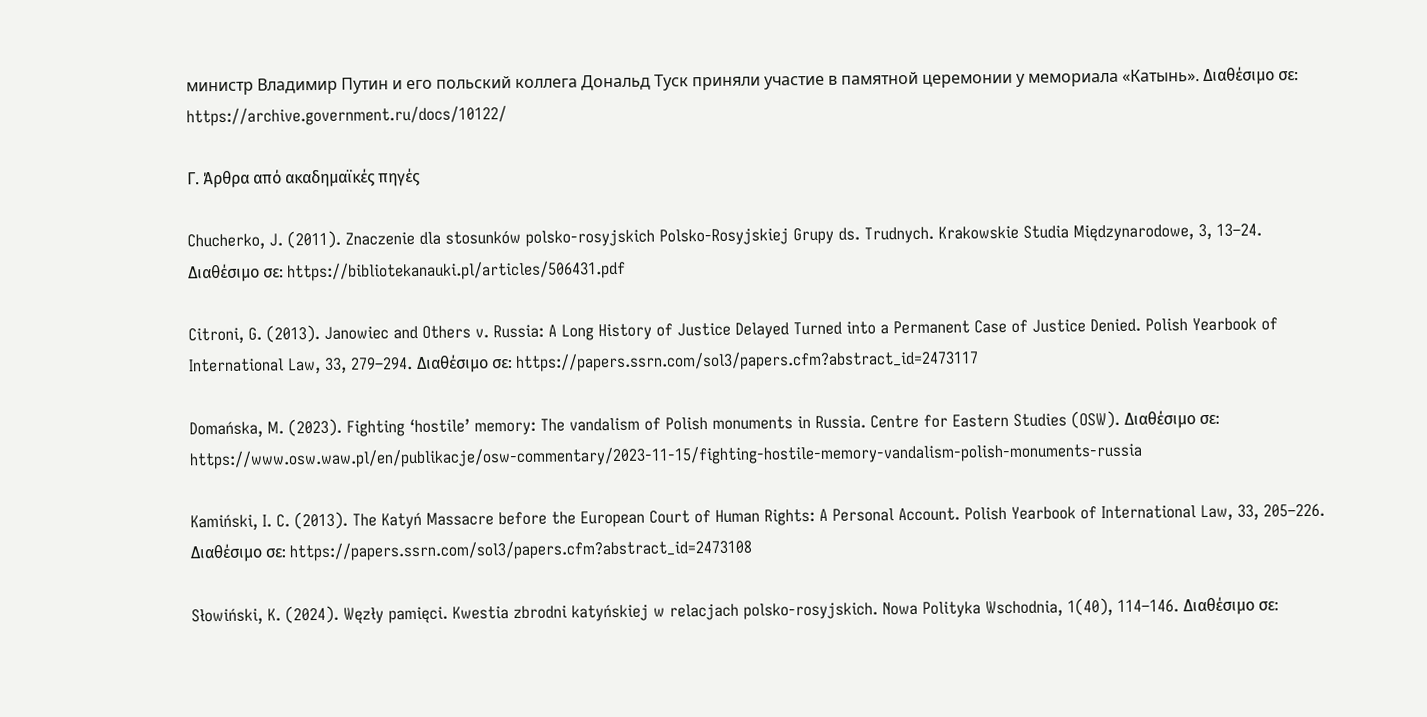министр Владимир Путин и его польский коллега Дональд Туск приняли участие в памятной церемонии у мемориала «Катынь». Διαθέσιμο σε: https://archive.government.ru/docs/10122/

Γ. Άρθρα από ακαδημαϊκές πηγές

Chucherko, J. (2011). Znaczenie dla stosunków polsko-rosyjskich Polsko-Rosyjskiej Grupy ds. Trudnych. Krakowskie Studia Międzynarodowe, 3, 13–24. Διαθέσιμο σε: https://bibliotekanauki.pl/articles/506431.pdf

Citroni, G. (2013). Janowiec and Others v. Russia: A Long History of Justice Delayed Turned into a Permanent Case of Justice Denied. Polish Yearbook of International Law, 33, 279–294. Διαθέσιμο σε: https://papers.ssrn.com/sol3/papers.cfm?abstract_id=2473117

Domańska, M. (2023). Fighting ‘hostile’ memory: The vandalism of Polish monuments in Russia. Centre for Eastern Studies (OSW). Διαθέσιμο σε: https://www.osw.waw.pl/en/publikacje/osw-commentary/2023-11-15/fighting-hostile-memory-vandalism-polish-monuments-russia

Kamiński, I. C. (2013). The Katyń Massacre before the European Court of Human Rights: A Personal Account. Polish Yearbook of International Law, 33, 205–226. Διαθέσιμο σε: https://papers.ssrn.com/sol3/papers.cfm?abstract_id=2473108

Słowiński, K. (2024). Węzły pamięci. Kwestia zbrodni katyńskiej w relacjach polsko-rosyjskich. Nowa Polityka Wschodnia, 1(40), 114–146. Διαθέσιμο σε: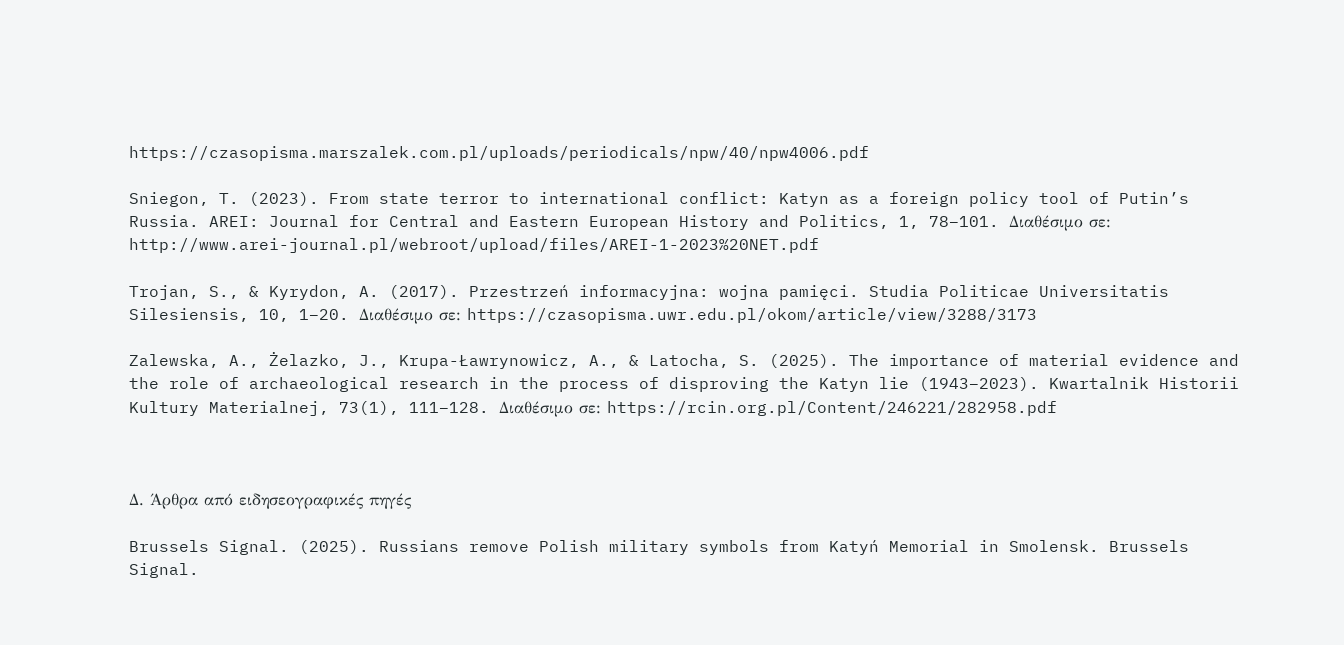https://czasopisma.marszalek.com.pl/uploads/periodicals/npw/40/npw4006.pdf

Sniegon, T. (2023). From state terror to international conflict: Katyn as a foreign policy tool of Putin’s Russia. AREI: Journal for Central and Eastern European History and Politics, 1, 78–101. Διαθέσιμο σε: http://www.arei-journal.pl/webroot/upload/files/AREI-1-2023%20NET.pdf

Trojan, S., & Kyrydon, A. (2017). Przestrzeń informacyjna: wojna pamięci. Studia Politicae Universitatis Silesiensis, 10, 1–20. Διαθέσιμο σε: https://czasopisma.uwr.edu.pl/okom/article/view/3288/3173

Zalewska, A., Żelazko, J., Krupa-Ławrynowicz, A., & Latocha, S. (2025). The importance of material evidence and the role of archaeological research in the process of disproving the Katyn lie (1943–2023). Kwartalnik Historii Kultury Materialnej, 73(1), 111–128. Διαθέσιμο σε: https://rcin.org.pl/Content/246221/282958.pdf



Δ. Άρθρα από ειδησεογραφικές πηγές

Brussels Signal. (2025). Russians remove Polish military symbols from Katyń Memorial in Smolensk. Brussels Signal.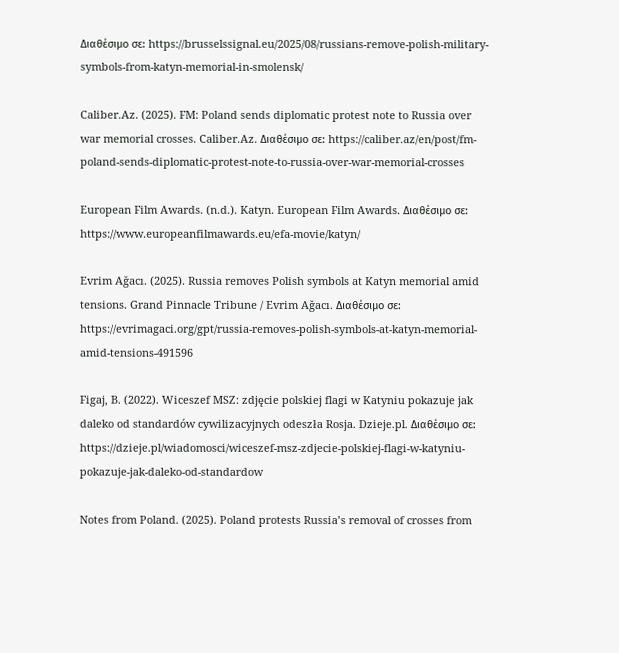Διαθέσιμο σε: https://brusselssignal.eu/2025/08/russians-remove-polish-military-symbols-from-katyn-memorial-in-smolensk/

Caliber.Az. (2025). FM: Poland sends diplomatic protest note to Russia over war memorial crosses. Caliber.Az. Διαθέσιμο σε: https://caliber.az/en/post/fm-poland-sends-diplomatic-protest-note-to-russia-over-war-memorial-crosses

European Film Awards. (n.d.). Katyn. European Film Awards. Διαθέσιμο σε: https://www.europeanfilmawards.eu/efa-movie/katyn/

Evrim Ağacı. (2025). Russia removes Polish symbols at Katyn memorial amid tensions. Grand Pinnacle Tribune / Evrim Ağacı. Διαθέσιμο σε: https://evrimagaci.org/gpt/russia-removes-polish-symbols-at-katyn-memorial-amid-tensions-491596

Figaj, B. (2022). Wiceszef MSZ: zdjęcie polskiej flagi w Katyniu pokazuje jak daleko od standardów cywilizacyjnych odeszła Rosja. Dzieje.pl. Διαθέσιμο σε: https://dzieje.pl/wiadomosci/wiceszef-msz-zdjecie-polskiej-flagi-w-katyniu-pokazuje-jak-daleko-od-standardow

Notes from Poland. (2025). Poland protests Russia’s removal of crosses from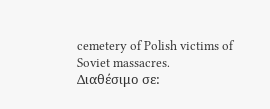cemetery of Polish victims of Soviet massacres. Διαθέσιμο σε: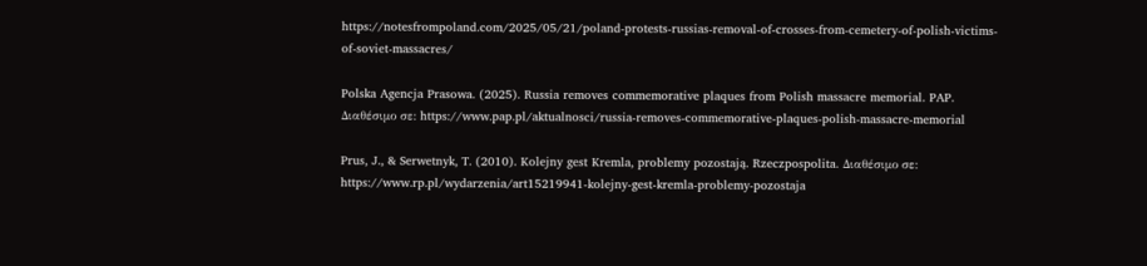https://notesfrompoland.com/2025/05/21/poland-protests-russias-removal-of-crosses-from-cemetery-of-polish-victims-of-soviet-massacres/

Polska Agencja Prasowa. (2025). Russia removes commemorative plaques from Polish massacre memorial. PAP. Διαθέσιμο σε: https://www.pap.pl/aktualnosci/russia-removes-commemorative-plaques-polish-massacre-memorial

Prus, J., & Serwetnyk, T. (2010). Kolejny gest Kremla, problemy pozostają. Rzeczpospolita. Διαθέσιμο σε: https://www.rp.pl/wydarzenia/art15219941-kolejny-gest-kremla-problemy-pozostaja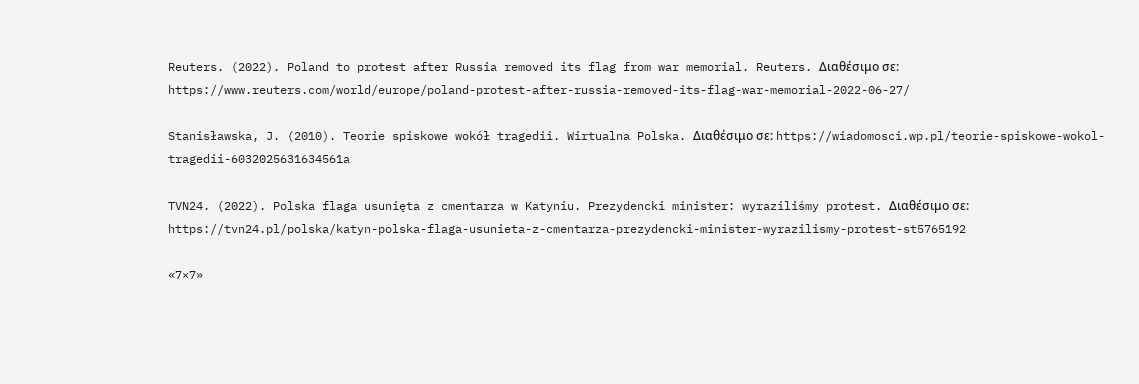Reuters. (2022). Poland to protest after Russia removed its flag from war memorial. Reuters. Διαθέσιμο σε: https://www.reuters.com/world/europe/poland-protest-after-russia-removed-its-flag-war-memorial-2022-06-27/

Stanisławska, J. (2010). Teorie spiskowe wokół tragedii. Wirtualna Polska. Διαθέσιμο σε: https://wiadomosci.wp.pl/teorie-spiskowe-wokol-tragedii-6032025631634561a

TVN24. (2022). Polska flaga usunięta z cmentarza w Katyniu. Prezydencki minister: wyraziliśmy protest. Διαθέσιμο σε: https://tvn24.pl/polska/katyn-polska-flaga-usunieta-z-cmentarza-prezydencki-minister-wyrazilismy-protest-st5765192

«7×7»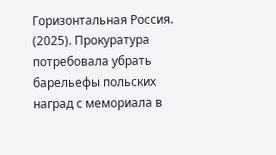Горизонтальная Россия. (2025). Прокуратура потребовала убрать барельефы польских наград с мемориала в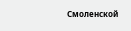Смоленской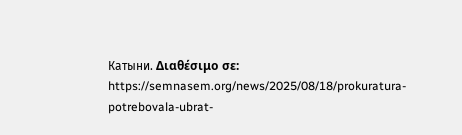Катыни. Διαθέσιμο σε: https://semnasem.org/news/2025/08/18/prokuratura-potrebovala-ubrat-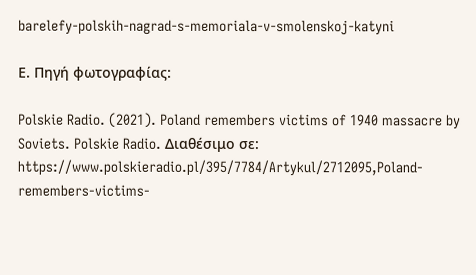barelefy-polskih-nagrad-s-memoriala-v-smolenskoj-katyni

Ε. Πηγή φωτογραφίας:

Polskie Radio. (2021). Poland remembers victims of 1940 massacre by Soviets. Polskie Radio. Διαθέσιμο σε: https://www.polskieradio.pl/395/7784/Artykul/2712095,Poland-remembers-victims-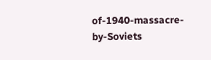of-1940-massacre-by-Soviets